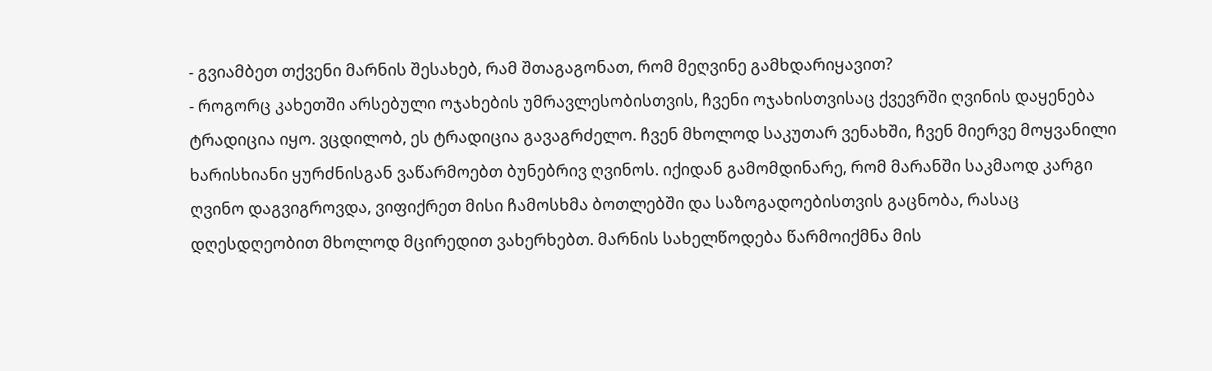- გვიამბეთ თქვენი მარნის შესახებ, რამ შთაგაგონათ, რომ მეღვინე გამხდარიყავით?
- როგორც კახეთში არსებული ოჯახების უმრავლესობისთვის, ჩვენი ოჯახისთვისაც ქვევრში ღვინის დაყენება ტრადიცია იყო. ვცდილობ, ეს ტრადიცია გავაგრძელო. ჩვენ მხოლოდ საკუთარ ვენახში, ჩვენ მიერვე მოყვანილი ხარისხიანი ყურძნისგან ვაწარმოებთ ბუნებრივ ღვინოს. იქიდან გამომდინარე, რომ მარანში საკმაოდ კარგი ღვინო დაგვიგროვდა, ვიფიქრეთ მისი ჩამოსხმა ბოთლებში და საზოგადოებისთვის გაცნობა, რასაც დღესდღეობით მხოლოდ მცირედით ვახერხებთ. მარნის სახელწოდება წარმოიქმნა მის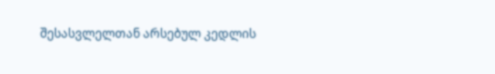შესასვლელთან არსებულ კედლის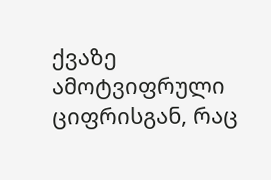ქვაზე ამოტვიფრული ციფრისგან, რაც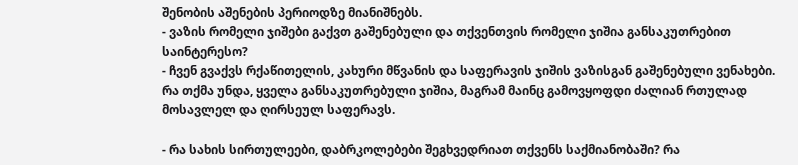შენობის აშენების პერიოდზე მიანიშნებს.
- ვაზის რომელი ჯიშები გაქვთ გაშენებული და თქვენთვის რომელი ჯიშია განსაკუთრებით საინტერესო?
- ჩვენ გვაქვს რქაწითელის, კახური მწვანის და საფერავის ჯიშის ვაზისგან გაშენებული ვენახები. რა თქმა უნდა, ყველა განსაკუთრებული ჯიშია, მაგრამ მაინც გამოვყოფდი ძალიან რთულად მოსავლელ და ღირსეულ საფერავს.

- რა სახის სირთულეები, დაბრკოლებები შეგხვედრიათ თქვენს საქმიანობაში? რა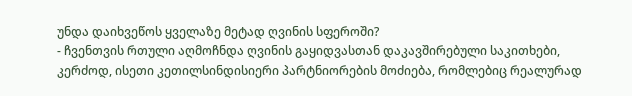უნდა დაიხვეწოს ყველაზე მეტად ღვინის სფეროში?
- ჩვენთვის რთული აღმოჩნდა ღვინის გაყიდვასთან დაკავშირებული საკითხები, კერძოდ, ისეთი კეთილსინდისიერი პარტნიორების მოძიება, რომლებიც რეალურად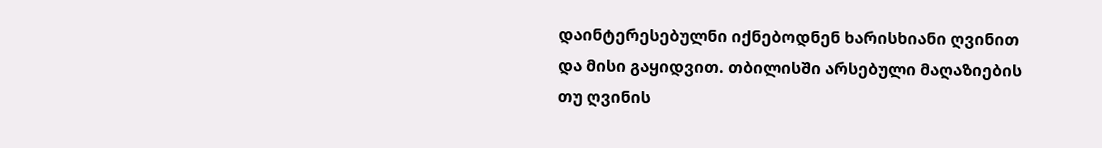დაინტერესებულნი იქნებოდნენ ხარისხიანი ღვინით და მისი გაყიდვით. თბილისში არსებული მაღაზიების თუ ღვინის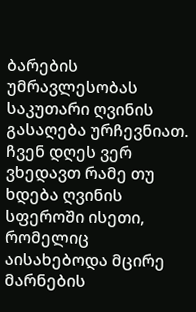ბარების უმრავლესობას საკუთარი ღვინის გასაღება ურჩევნიათ.
ჩვენ დღეს ვერ ვხედავთ რამე თუ ხდება ღვინის სფეროში ისეთი, რომელიც აისახებოდა მცირე მარნების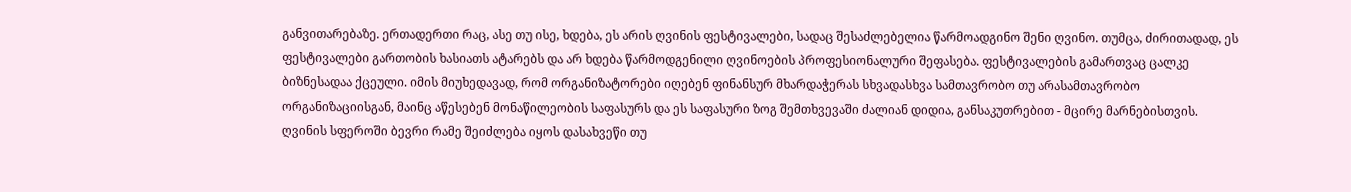განვითარებაზე. ერთადერთი რაც, ასე თუ ისე, ხდება, ეს არის ღვინის ფესტივალები, სადაც შესაძლებელია წარმოადგინო შენი ღვინო. თუმცა, ძირითადად, ეს ფესტივალები გართობის ხასიათს ატარებს და არ ხდება წარმოდგენილი ღვინოების პროფესიონალური შეფასება. ფესტივალების გამართვაც ცალკე ბიზნესადაა ქცეული. იმის მიუხედავად, რომ ორგანიზატორები იღებენ ფინანსურ მხარდაჭერას სხვადასხვა სამთავრობო თუ არასამთავრობო ორგანიზაციისგან, მაინც აწესებენ მონაწილეობის საფასურს და ეს საფასური ზოგ შემთხვევაში ძალიან დიდია, განსაკუთრებით - მცირე მარნებისთვის.
ღვინის სფეროში ბევრი რამე შეიძლება იყოს დასახვეწი თუ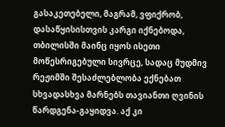გასაკეთებელი, მაგრამ, ვფიქრობ, დასაწყისისთვის კარგი იქნებოდა, თბილისში მაინც იყოს ისეთი მოწესრიგებული სივრცე, სადაც მუდმივ რეჟიმში შესაძლებლობა ექნებათ სხვადასხვა მარნებს თავიანთი ღვინის წარდგენა-გაყიდვა. აქ კი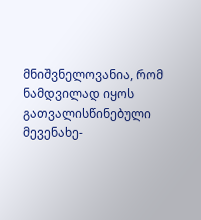მნიშვნელოვანია, რომ ნამდვილად იყოს გათვალისწინებული მევენახე-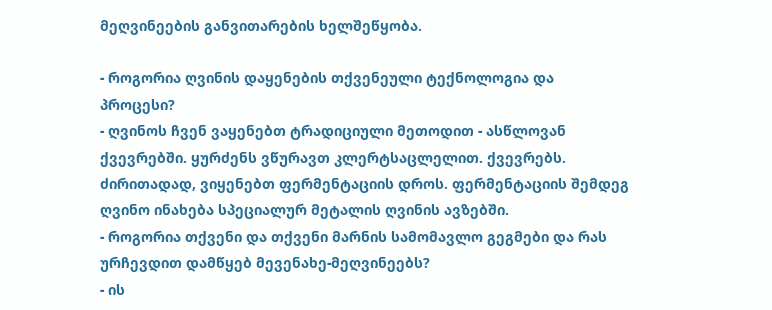მეღვინეების განვითარების ხელშეწყობა.

- როგორია ღვინის დაყენების თქვენეული ტექნოლოგია და პროცესი?
- ღვინოს ჩვენ ვაყენებთ ტრადიციული მეთოდით - ასწლოვან ქვევრებში. ყურძენს ვწურავთ კლერტსაცლელით. ქვევრებს. ძირითადად, ვიყენებთ ფერმენტაციის დროს. ფერმენტაციის შემდეგ ღვინო ინახება სპეციალურ მეტალის ღვინის ავზებში.
- როგორია თქვენი და თქვენი მარნის სამომავლო გეგმები და რას ურჩევდით დამწყებ მევენახე-მეღვინეებს?
- ის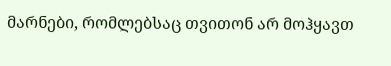მარნები, რომლებსაც თვითონ არ მოჰყავთ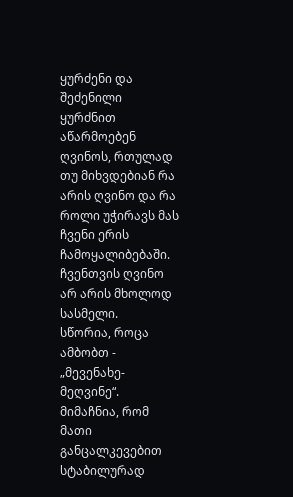ყურძენი და შეძენილი ყურძნით აწარმოებენ ღვინოს, რთულად თუ მიხვდებიან რა არის ღვინო და რა როლი უჭირავს მას ჩვენი ერის ჩამოყალიბებაში. ჩვენთვის ღვინო არ არის მხოლოდ სასმელი.
სწორია, როცა ამბობთ - „მევენახე-მეღვინე“. მიმაჩნია, რომ მათი განცალკევებით სტაბილურად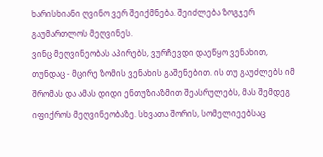ხარისხიანი ღვინო ვერ შეიქმნება. შეიძლება ზოგჯერ გაუმართლოს მეღვინეს.
ვინც მეღვინეობას აპირებს, ვურჩევდი დაეწყო ვენახით, თუნდაც - მცირე ზომის ვენახის გაშენებით. ის თუ გაუძლებს იმ შრომას და ამას დიდი ენთუზიაზმით შეასრულებს, მას შემდეგ იფიქროს მეღვინეობაზე. სხვათა შორის, სომელიეებსაც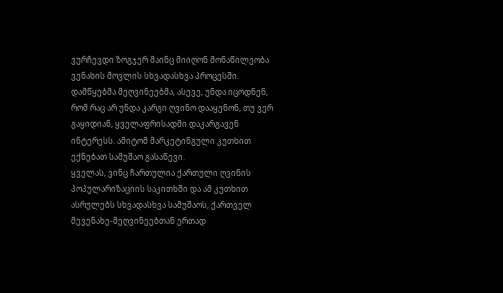ვურჩევდი ზოგჯერ მაინც მიიღონ მონაწილეობა ვენახის მოვლის სხვადასხვა პროცესში.
დამწყებმა მეღვინეებმა, ასევე, უნდა იცოდნენ, რომ რაც არ უნდა კარგი ღვინო დააყენონ, თუ ვერ გაყიდიან, ყველაფრისადმი დაკარგავენ ინტერესს. ამიტომ მარკეტინგული კუთხით ექნებათ სამუშაო გასაწევი.
ყველას, ვინც ჩართულია ქართული ღვინის პოპულარიზაციის საკითხში და ამ კუთხით ასრულებს სხვადასხვა სამუშაოს, ქართველ მევენახე-მეღვინეებთან ერთად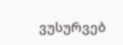ვუსურვებ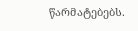წარმატებებს.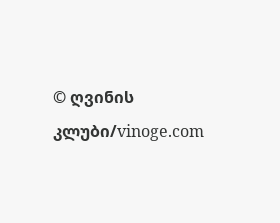© ღვინის კლუბი/vinoge.com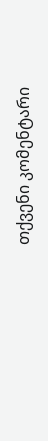თქვენი კომენტარი